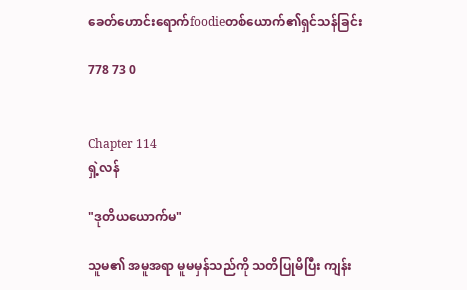ခေတ်ဟောင်းရောက်foodieတစ်ယောက်၏ရှင်သန်ခြင်း

778 73 0


Chapter 114
ရှဲ့လန်

"ဒုတိယယောက်မ"

သူမ၏ အမူအရာ မူမမှန်သည်ကို သတိပြုမိပြီး ကျန်း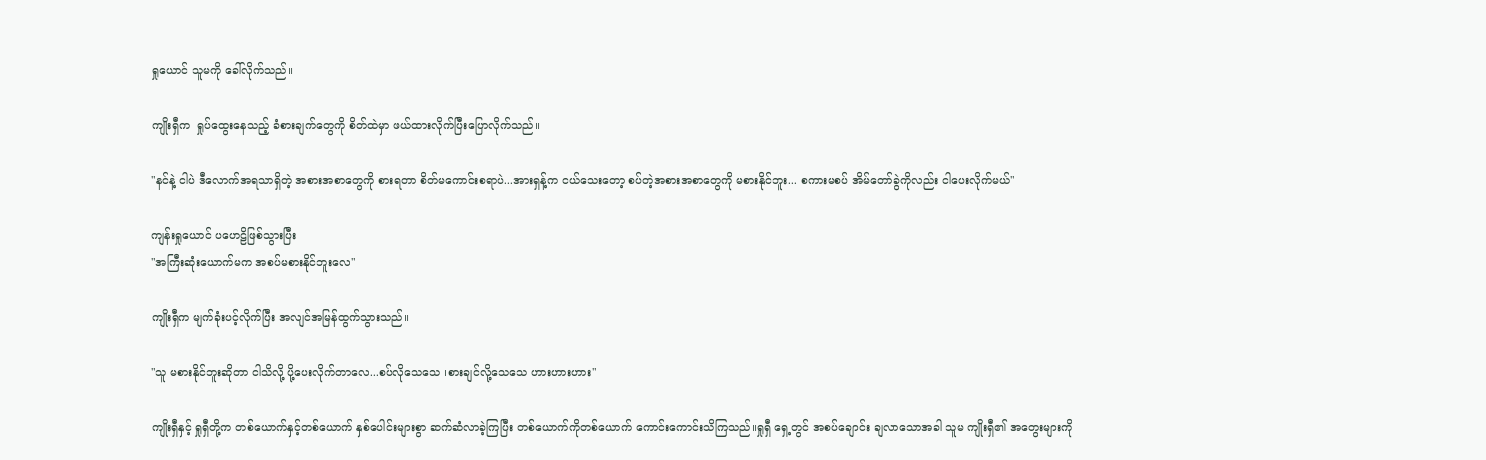ရှုယောင် သူမကို ခေါ်လိုက်သည်။

ကျိုးရှီက  ရှုပ်ထွေးနေသည့် ခံစားချက်တွေကို စိတ်ထဲမှာ ဖယ်ထားလိုက်ပြီးပြောလိုက်သည်။

"နင်နဲ့ ငါပဲ ဒီလောက်အရသာရှိတဲ့ အစားအစာတွေကို စားရတာ စိတ်မကောင်းစရာပဲ...အားရှန့်က ငယ်သေးတော့ စပ်တဲ့အစားအစာတွေကို မစားနိုင်ဘူး... စကားမစပ် အိမ်တော်ခွဲကိုလည်း ငါပေးလိုက်မယ်"

ကျန်းရှုယောင် ပဟေဠိဖြစ်သွားပြီး
"အကြီးဆုံးယောက်မက အစပ်မစားနိုင်ဘူးလေ"

ကျိုးရှီက မျက်ခုံးပင့်လိုက်ပြီး အလျင်အမြန်ထွက်သွားသည်။

"သူ မစားနိုင်ဘူးဆိုတာ ငါသိလို့ ပို့ပေးလိုက်တာလေ...စပ်လိုသေသေ ၊စားချင်လို့သေသေ ဟားဟားဟား"

ကျိုးရှီနှင့် ရှုရှီတို့က တစ်ယောက်နှင့်တစ်ယောက် နှစ်ပေါင်းများစွာ ဆက်ဆံလာခဲ့ကြပြီး တစ်ယောက်ကိုတစ်ယောက် ကောင်းကောင်းသိကြသည်။ရှုရှီ ရှေ့တွင် အစပ်ချောင်း ချလာသောအခါ သူမ ကျိုးရှီ၏ အတွေးများကို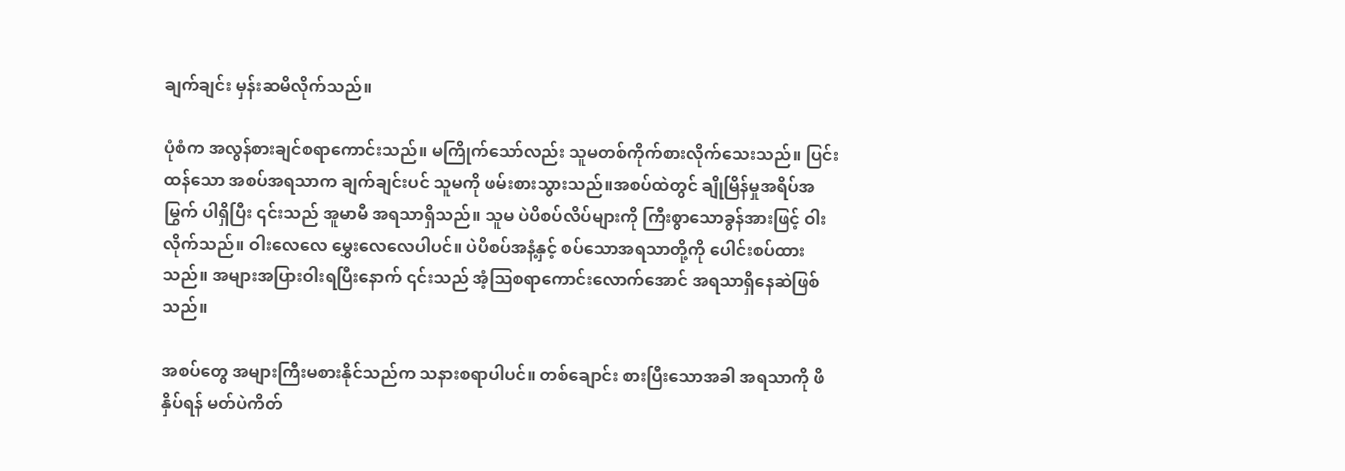ချက်ချင်း မှန်းဆမိလိုက်သည်။

ပုံစံက အလွန်စားချင်စရာကောင်းသည်။ မကြိုက်သော်လည်း သူမတစ်ကိုက်စားလိုက်သေးသည်။ ပြင်းထန်သော အစပ်အရသာက ချက်ချင်းပင် သူမကို ဖမ်းစားသွားသည်။အစပ်ထဲတွင် ချိုမြိန်မှုအရိပ်အမြွက် ပါရှိပြီး ၎င်းသည် အူမာမီ အရသာရှိသည်။ သူမ ပဲပိစပ်လိပ်များကို ကြီးစွာသောခွန်အားဖြင့် ဝါးလိုက်သည်။ ဝါးလေလေ မွှေးလေလေပါပင်။ ပဲပိစပ်အနံ့နှင့် စပ်သောအရသာတို့ကို ပေါင်းစပ်ထားသည်။ အများအပြားဝါးရပြီးနောက် ၎င်းသည် အံ့သြစရာကောင်းလောက်အောင် အရသာရှိနေဆဲဖြစ်သည်။

အစပ်တွေ အများကြီးမစားနိုင်သည်က သနားစရာပါပင်။ တစ်ချောင်း စားပြီးသောအခါ အရသာကို ဖိနှိပ်ရန် မတ်ပဲကိတ်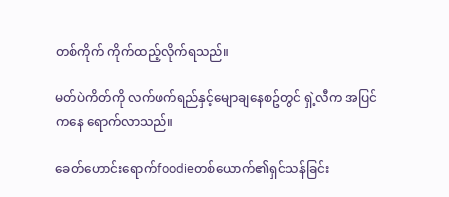တစ်ကိုက် ကိုက်ထည့်လိုက်ရသည်။

မတ်ပဲကိတ်ကို လက်ဖက်ရည်နှင့်မျောချနေစဥ်တွင် ရှဲ့လီက အပြင်ကနေ ရောက်လာသည်။

ခေတ်ဟောင်းရောက်foodieတစ်ယောက်၏ရှင်သန်ခြင်း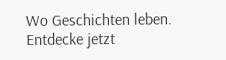Wo Geschichten leben. Entdecke jetzt